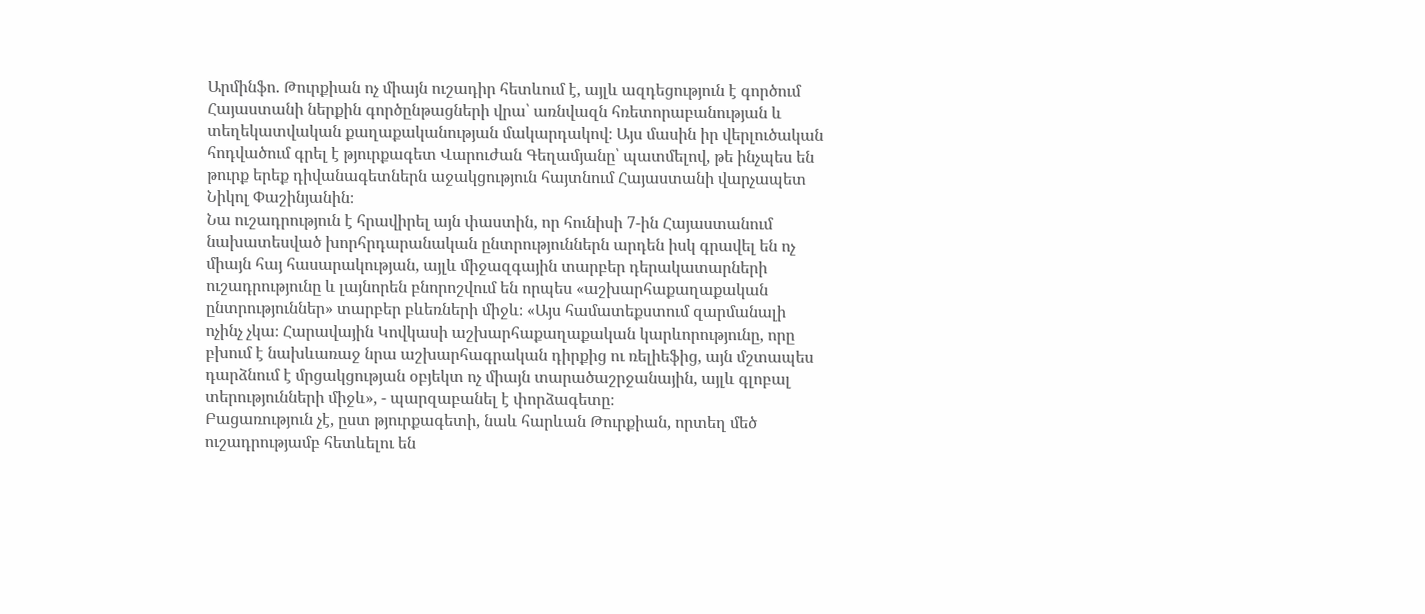Արմինֆո. Թուրքիան ոչ միայն ուշադիր հետևում է, այլև ազդեցություն է գործում Հայաստանի ներքին գործընթացների վրա՝ առնվազն հռետորաբանության և տեղեկատվական քաղաքականության մակարդակով։ Այս մասին իր վերլուծական հոդվածում գրել է թյուրքագետ Վարուժան Գեղամյանը՝ պատմելով, թե ինչպես են թուրք երեք դիվանագետներն աջակցություն հայտնում Հայաստանի վարչապետ Նիկոլ Փաշինյանին։
Նա ուշադրություն է հրավիրել այն փաստին, որ հունիսի 7-ին Հայաստանում նախատեսված խորհրդարանական ընտրություններն արդեն իսկ գրավել են ոչ միայն հայ հասարակության, այլև միջազգային տարբեր դերակատարների ուշադրությունը և լայնորեն բնորոշվում են որպես «աշխարհաքաղաքական ընտրություններ» տարբեր բևեռների միջև։ «Այս համատեքստում զարմանալի ոչինչ չկա։ Հարավային Կովկասի աշխարհաքաղաքական կարևորությունը, որը բխում է նախևառաջ նրա աշխարհագրական դիրքից ու ռելիեֆից, այն մշտապես դարձնում է մրցակցության օբյեկտ ոչ միայն տարածաշրջանային, այլև գլոբալ տերությունների միջև», - պարզաբանել է փորձագետը։
Բացառություն չէ, ըստ թյուրքագետի, նաև հարևան Թուրքիան, որտեղ մեծ ուշադրությամբ հետևելու են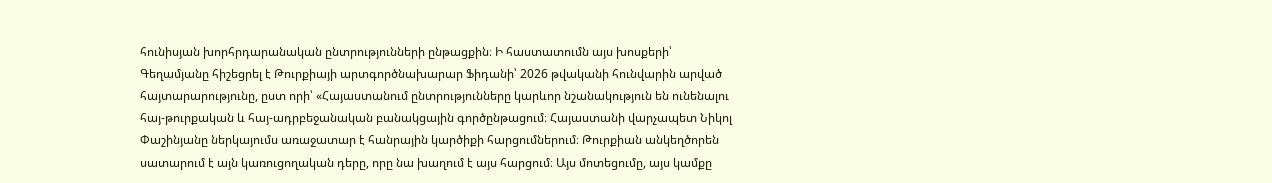հունիսյան խորհրդարանական ընտրությունների ընթացքին։ Ի հաստատումն այս խոսքերի՝ Գեղամյանը հիշեցրել է Թուրքիայի արտգործնախարար Ֆիդանի՝ 2026 թվականի հունվարին արված հայտարարությունը, ըստ որի՝ «Հայաստանում ընտրությունները կարևոր նշանակություն են ունենալու հայ-թուրքական և հայ-ադրբեջանական բանակցային գործընթացում։ Հայաստանի վարչապետ Նիկոլ Փաշինյանը ներկայումս առաջատար է հանրային կարծիքի հարցումներում։ Թուրքիան անկեղծորեն սատարում է այն կառուցողական դերը, որը նա խաղում է այս հարցում։ Այս մոտեցումը, այս կամքը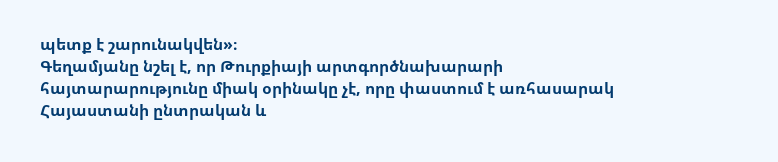պետք է շարունակվեն»։
Գեղամյանը նշել է, որ Թուրքիայի արտգործնախարարի հայտարարությունը միակ օրինակը չէ, որը փաստում է առհասարակ Հայաստանի ընտրական և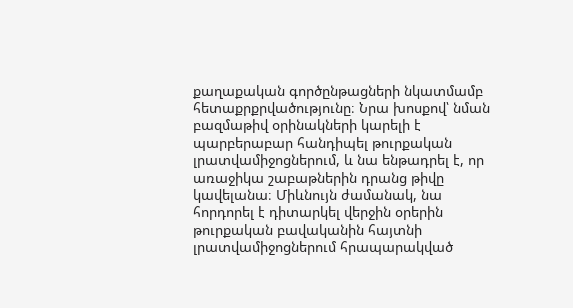քաղաքական գործընթացների նկատմամբ հետաքրքրվածությունը։ Նրա խոսքով՝ նման բազմաթիվ օրինակների կարելի է պարբերաբար հանդիպել թուրքական լրատվամիջոցներում, և նա ենթադրել է, որ առաջիկա շաբաթներին դրանց թիվը կավելանա։ Միևնույն ժամանակ, նա հորդորել է դիտարկել վերջին օրերին թուրքական բավականին հայտնի լրատվամիջոցներում հրապարակված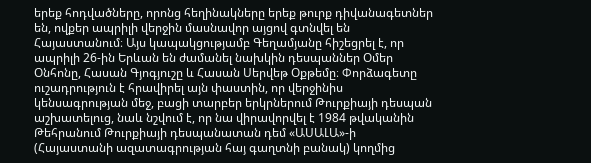երեք հոդվածները, որոնց հեղինակները երեք թուրք դիվանագետներ են, ովքեր ապրիլի վերջին մասնավոր այցով գտնվել են Հայաստանում։ Այս կապակցությամբ Գեղամյանը հիշեցրել է, որ ապրիլի 26-ին Երևան են ժամանել նախկին դեսպաններ Օմեր Օնհոնը, Հասան Գյոգյուշը և Հասան Սերվեթ Օքթեմը։ Փորձագետը ուշադրություն է հրավիրել այն փաստին, որ վերջինիս կենսագրության մեջ, բացի տարբեր երկրներում Թուրքիայի դեսպան աշխատելուց, նաև նշվում է, որ նա վիրավորվել է 1984 թվականին Թեհրանում Թուրքիայի դեսպանատան դեմ «ԱՍԱԼԱ»-ի (Հայաստանի ազատագրության հայ գաղտնի բանակ) կողմից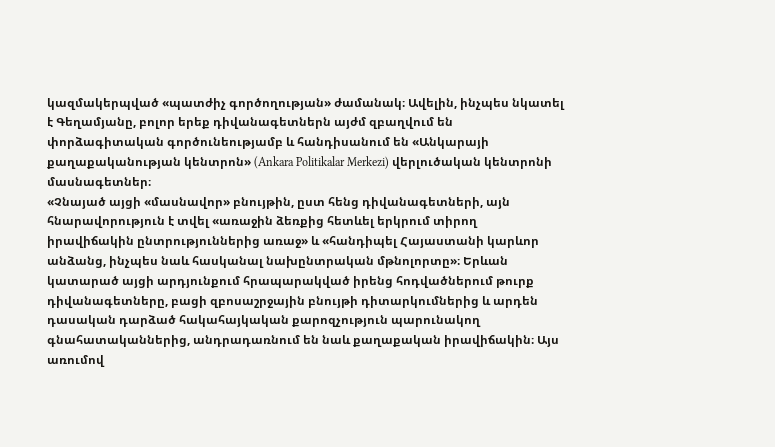կազմակերպված «պատժիչ գործողության» ժամանակ։ Ավելին, ինչպես նկատել է Գեղամյանը, բոլոր երեք դիվանագետներն այժմ զբաղվում են փորձագիտական գործունեությամբ և հանդիսանում են «Անկարայի քաղաքականության կենտրոն» (Ankara Politikalar Merkezi) վերլուծական կենտրոնի մասնագետներ։
«Չնայած այցի «մասնավոր» բնույթին, ըստ հենց դիվանագետների, այն հնարավորություն է տվել «առաջին ձեռքից հետևել երկրում տիրող իրավիճակին ընտրություններից առաջ» և «հանդիպել Հայաստանի կարևոր անձանց, ինչպես նաև հասկանալ նախընտրական մթնոլորտը»։ Երևան կատարած այցի արդյունքում հրապարակված իրենց հոդվածներում թուրք դիվանագետները, բացի զբոսաշրջային բնույթի դիտարկումներից և արդեն դասական դարձած հակահայկական քարոզչություն պարունակող գնահատականներից, անդրադառնում են նաև քաղաքական իրավիճակին։ Այս առումով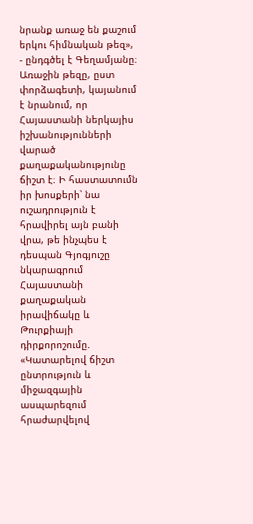նրանք առաջ են քաշում երկու հիմնական թեզ», - ընդգծել է Գեղամյանը։
Առաջին թեզը, ըստ փորձագետի, կայանում է նրանում, որ Հայաստանի ներկայիս իշխանությունների վարած քաղաքականությունը ճիշտ է։ Ի հաստատումն իր խոսքերի՝ նա ուշադրություն է հրավիրել այն բանի վրա, թե ինչպես է դեսպան Գյոգյուշը նկարագրում Հայաստանի քաղաքական իրավիճակը և Թուրքիայի դիրքորոշումը. «Կատարելով ճիշտ ընտրություն և միջազգային ասպարեզում հրաժարվելով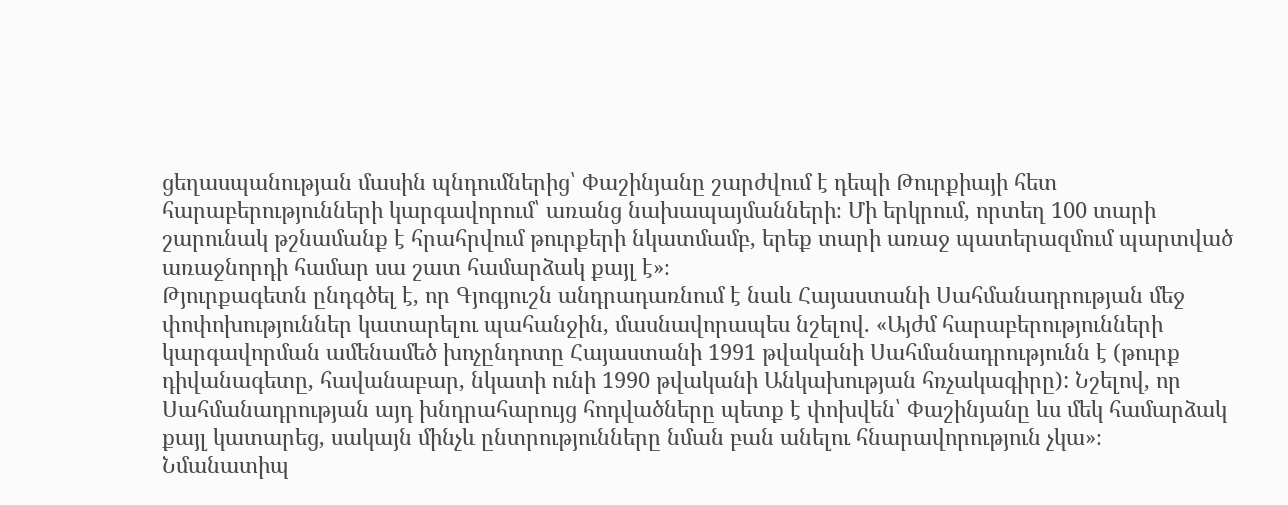ցեղասպանության մասին պնդումներից՝ Փաշինյանը շարժվում է դեպի Թուրքիայի հետ հարաբերությունների կարգավորում՝ առանց նախապայմանների։ Մի երկրում, որտեղ 100 տարի շարունակ թշնամանք է հրահրվում թուրքերի նկատմամբ, երեք տարի առաջ պատերազմում պարտված առաջնորդի համար սա շատ համարձակ քայլ է»։
Թյուրքագետն ընդգծել է, որ Գյոգյուշն անդրադառնում է նաև Հայաստանի Սահմանադրության մեջ փոփոխություններ կատարելու պահանջին, մասնավորապես նշելով. «Այժմ հարաբերությունների կարգավորման ամենամեծ խոչընդոտը Հայաստանի 1991 թվականի Սահմանադրությունն է (թուրք դիվանագետը, հավանաբար, նկատի ունի 1990 թվականի Անկախության հռչակագիրը): Նշելով, որ Սահմանադրության այդ խնդրահարույց հոդվածները պետք է փոխվեն՝ Փաշինյանը ևս մեկ համարձակ քայլ կատարեց, սակայն մինչև ընտրությունները նման բան անելու հնարավորություն չկա»։
Նմանատիպ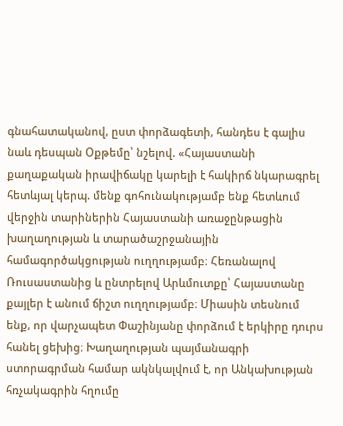գնահատականով, ըստ փորձագետի, հանդես է գալիս նաև դեսպան Օքթեմը՝ նշելով. «Հայաստանի քաղաքական իրավիճակը կարելի է հակիրճ նկարագրել հետևյալ կերպ. մենք գոհունակությամբ ենք հետևում վերջին տարիներին Հայաստանի առաջընթացին խաղաղության և տարածաշրջանային համագործակցության ուղղությամբ։ Հեռանալով Ռուսաստանից և ընտրելով Արևմուտքը՝ Հայաստանը քայլեր է անում ճիշտ ուղղությամբ։ Միասին տեսնում ենք, որ վարչապետ Փաշինյանը փորձում է երկիրը դուրս հանել ցեխից։ Խաղաղության պայմանագրի ստորագրման համար ակնկալվում է, որ Անկախության հռչակագրին հղումը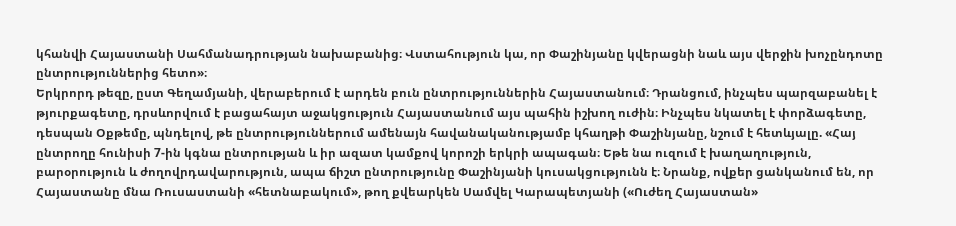կհանվի Հայաստանի Սահմանադրության նախաբանից։ Վստահություն կա, որ Փաշինյանը կվերացնի նաև այս վերջին խոչընդոտը ընտրություններից հետո»։
Երկրորդ թեզը, ըստ Գեղամյանի, վերաբերում է արդեն բուն ընտրություններին Հայաստանում։ Դրանցում, ինչպես պարզաբանել է թյուրքագետը, դրսևորվում է բացահայտ աջակցություն Հայաստանում այս պահին իշխող ուժին։ Ինչպես նկատել է փորձագետը, դեսպան Օքթեմը, պնդելով, թե ընտրություններում ամենայն հավանականությամբ կհաղթի Փաշինյանը, նշում է հետևյալը. «Հայ ընտրողը հունիսի 7-ին կգնա ընտրության և իր ազատ կամքով կորոշի երկրի ապագան։ Եթե նա ուզում է խաղաղություն, բարօրություն և ժողովրդավարություն, ապա ճիշտ ընտրությունը Փաշինյանի կուսակցությունն է։ Նրանք, ովքեր ցանկանում են, որ Հայաստանը մնա Ռուսաստանի «հետնաբակում», թող քվեարկեն Սամվել Կարապետյանի («Ուժեղ Հայաստան»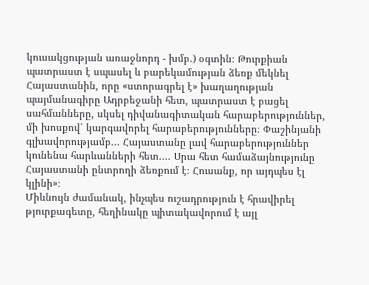կուսակցության առաջնորդ - խմբ.) օգտին։ Թուրքիան պատրաստ է սպասել և բարեկամության ձեռք մեկնել Հայաստանին, որը «ստորագրել է» խաղաղության պայմանագիրը Ադրբեջանի հետ, պատրաստ է բացել սահմանները, սկսել դիվանագիտական հարաբերություններ, մի խոսքով՝ կարգավորել հարաբերությունները։ Փաշինյանի գլխավորությամբ... Հայաստանը լավ հարաբերություններ կունենա հարևանների հետ.... Սրա հետ համաձայնությունը Հայաստանի ընտրողի ձեռքում է։ Հուսանք, որ այդպես էլ կլինի»։
Միևնույն ժամանակ, ինչպես ուշադրություն է հրավիրել թյուրքագետը, հեղինակը պիտակավորում է այլ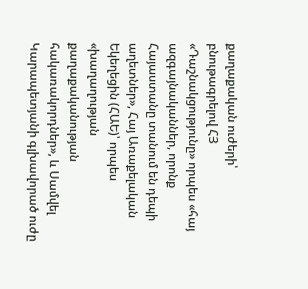քաղաքական ուժերի՝ բնութագրելով ՀՅ «Դաշնակցությունը» որպես «հայ ազգայնականներ, որոնք Հայաստանը տանում են դեպի աղետներ», Հայ Առաքելական Եկեղեցին (ՀԱԵ)՝ որպես «խաղաղության քաղաքականության հակառակորդներ», և Սամվել Կարապետյանի գլխավորած ուժը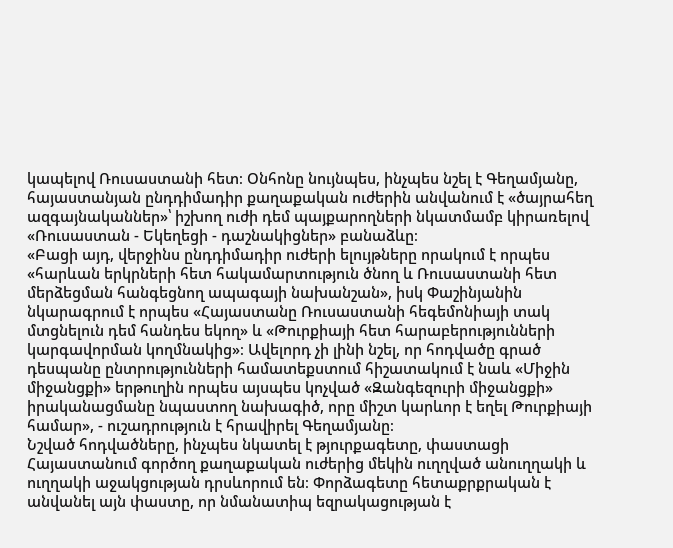կապելով Ռուսաստանի հետ։ Օնհոնը նույնպես, ինչպես նշել է Գեղամյանը, հայաստանյան ընդդիմադիր քաղաքական ուժերին անվանում է «ծայրահեղ ազգայնականներ»՝ իշխող ուժի դեմ պայքարողների նկատմամբ կիրառելով «Ռուսաստան - Եկեղեցի - դաշնակիցներ» բանաձևը։
«Բացի այդ, վերջինս ընդդիմադիր ուժերի ելույթները որակում է որպես «հարևան երկրների հետ հակամարտություն ծնող և Ռուսաստանի հետ մերձեցման հանգեցնող ապագայի նախանշան», իսկ Փաշինյանին նկարագրում է որպես «Հայաստանը Ռուսաստանի հեգեմոնիայի տակ մտցնելուն դեմ հանդես եկող» և «Թուրքիայի հետ հարաբերությունների կարգավորման կողմնակից»։ Ավելորդ չի լինի նշել, որ հոդվածը գրած դեսպանը ընտրությունների համատեքստում հիշատակում է նաև «Միջին միջանցքի» երթուղին որպես այսպես կոչված «Զանգեզուրի միջանցքի» իրականացմանը նպաստող նախագիծ, որը միշտ կարևոր է եղել Թուրքիայի համար», - ուշադրություն է հրավիրել Գեղամյանը։
Նշված հոդվածները, ինչպես նկատել է թյուրքագետը, փաստացի Հայաստանում գործող քաղաքական ուժերից մեկին ուղղված անուղղակի և ուղղակի աջակցության դրսևորում են։ Փորձագետը հետաքրքրական է անվանել այն փաստը, որ նմանատիպ եզրակացության է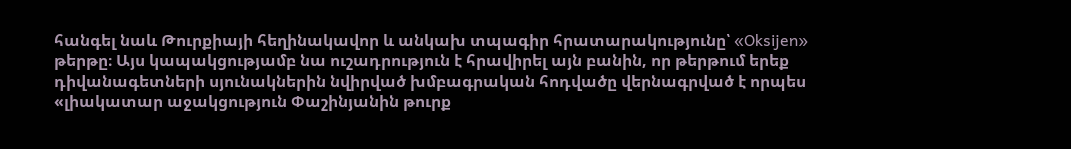հանգել նաև Թուրքիայի հեղինակավոր և անկախ տպագիր հրատարակությունը՝ «Oksijen» թերթը։ Այս կապակցությամբ նա ուշադրություն է հրավիրել այն բանին, որ թերթում երեք դիվանագետների սյունակներին նվիրված խմբագրական հոդվածը վերնագրված է որպես «լիակատար աջակցություն Փաշինյանին թուրք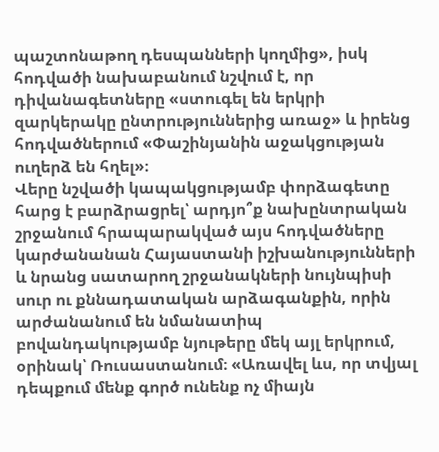պաշտոնաթող դեսպանների կողմից», իսկ հոդվածի նախաբանում նշվում է, որ դիվանագետները «ստուգել են երկրի զարկերակը ընտրություններից առաջ» և իրենց հոդվածներում «Փաշինյանին աջակցության ուղերձ են հղել»։
Վերը նշվածի կապակցությամբ փորձագետը հարց է բարձրացրել՝ արդյո՞ք նախընտրական շրջանում հրապարակված այս հոդվածները կարժանանան Հայաստանի իշխանությունների և նրանց սատարող շրջանակների նույնպիսի սուր ու քննադատական արձագանքին, որին արժանանում են նմանատիպ բովանդակությամբ նյութերը մեկ այլ երկրում, օրինակ՝ Ռուսաստանում։ «Առավել ևս, որ տվյալ դեպքում մենք գործ ունենք ոչ միայն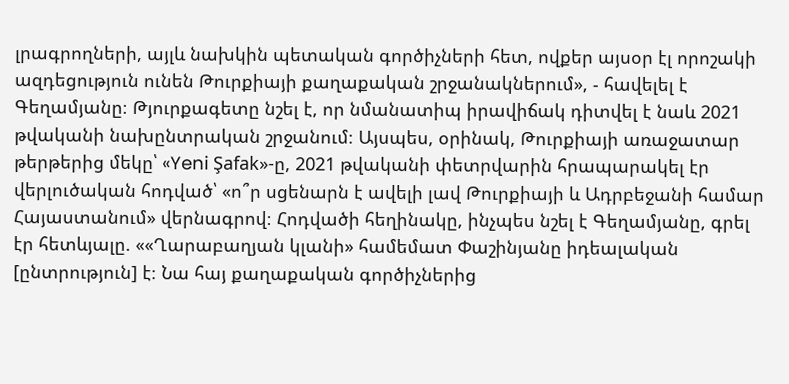լրագրողների, այլև նախկին պետական գործիչների հետ, ովքեր այսօր էլ որոշակի ազդեցություն ունեն Թուրքիայի քաղաքական շրջանակներում», - հավելել է Գեղամյանը։ Թյուրքագետը նշել է, որ նմանատիպ իրավիճակ դիտվել է նաև 2021 թվականի նախընտրական շրջանում։ Այսպես, օրինակ, Թուրքիայի առաջատար թերթերից մեկը՝ «Yeni Şafak»-ը, 2021 թվականի փետրվարին հրապարակել էր վերլուծական հոդված՝ «ո՞ր սցենարն է ավելի լավ Թուրքիայի և Ադրբեջանի համար Հայաստանում» վերնագրով։ Հոդվածի հեղինակը, ինչպես նշել է Գեղամյանը, գրել էր հետևյալը. ««Ղարաբաղյան կլանի» համեմատ Փաշինյանը իդեալական [ընտրություն] է։ Նա հայ քաղաքական գործիչներից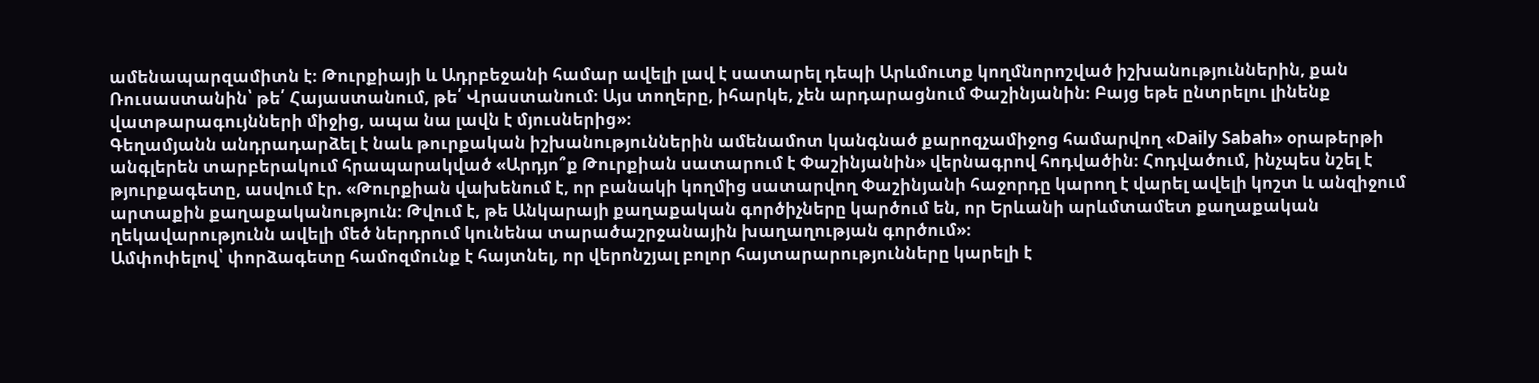ամենապարզամիտն է։ Թուրքիայի և Ադրբեջանի համար ավելի լավ է սատարել դեպի Արևմուտք կողմնորոշված իշխանություններին, քան Ռուսաստանին՝ թե՛ Հայաստանում, թե՛ Վրաստանում։ Այս տողերը, իհարկե, չեն արդարացնում Փաշինյանին։ Բայց եթե ընտրելու լինենք վատթարագույնների միջից, ապա նա լավն է մյուսներից»։
Գեղամյանն անդրադարձել է նաև թուրքական իշխանություններին ամենամոտ կանգնած քարոզչամիջոց համարվող «Daily Sabah» օրաթերթի անգլերեն տարբերակում հրապարակված «Արդյո՞ք Թուրքիան սատարում է Փաշինյանին» վերնագրով հոդվածին։ Հոդվածում, ինչպես նշել է թյուրքագետը, ասվում էր. «Թուրքիան վախենում է, որ բանակի կողմից սատարվող Փաշինյանի հաջորդը կարող է վարել ավելի կոշտ և անզիջում արտաքին քաղաքականություն։ Թվում է, թե Անկարայի քաղաքական գործիչները կարծում են, որ Երևանի արևմտամետ քաղաքական ղեկավարությունն ավելի մեծ ներդրում կունենա տարածաշրջանային խաղաղության գործում»։
Ամփոփելով՝ փորձագետը համոզմունք է հայտնել, որ վերոնշյալ բոլոր հայտարարությունները կարելի է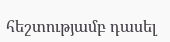հեշտությամբ դասել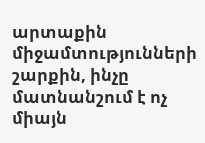արտաքին միջամտությունների շարքին, ինչը մատնանշում է ոչ միայն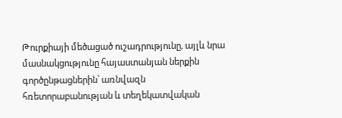Թուրքիայի մեծացած ուշադրությունը, այլև նրա մասնակցությունը հայաստանյան ներքին գործընթացներին՝ առնվազն հռետորաբանության և տեղեկատվական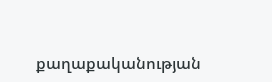քաղաքականության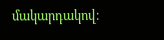մակարդակով։